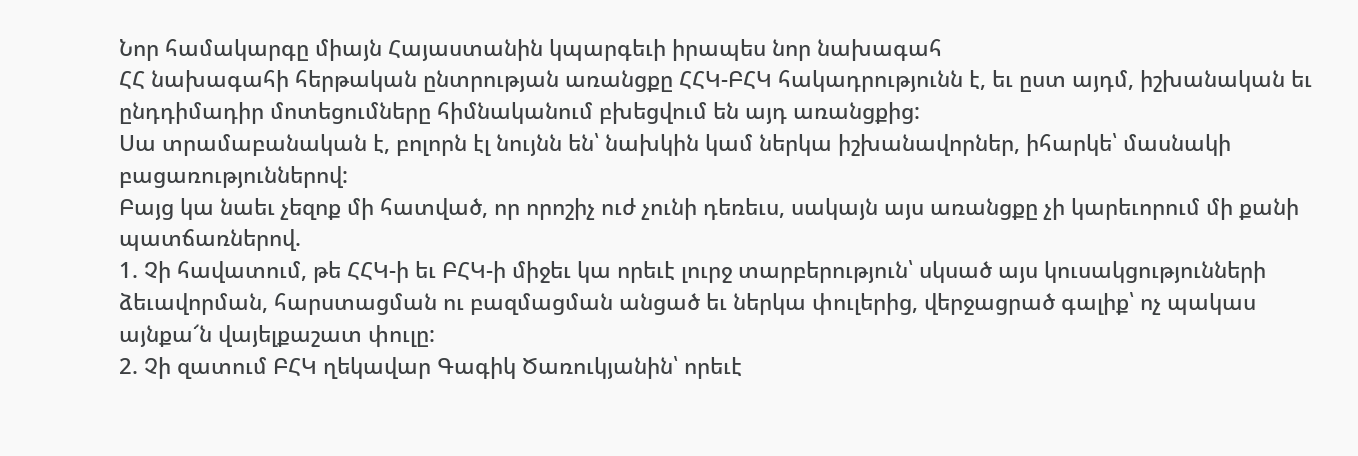Նոր համակարգը միայն Հայաստանին կպարգեւի իրապես նոր նախագահ
ՀՀ նախագահի հերթական ընտրության առանցքը ՀՀԿ-ԲՀԿ հակադրությունն է, եւ ըստ այդմ, իշխանական եւ ընդդիմադիր մոտեցումները հիմնականում բխեցվում են այդ առանցքից:
Սա տրամաբանական է, բոլորն էլ նույնն են՝ նախկին կամ ներկա իշխանավորներ, իհարկե՝ մասնակի բացառություններով:
Բայց կա նաեւ չեզոք մի հատված, որ որոշիչ ուժ չունի դեռեւս, սակայն այս առանցքը չի կարեւորում մի քանի պատճառներով.
1. Չի հավատում, թե ՀՀԿ-ի եւ ԲՀԿ-ի միջեւ կա որեւէ լուրջ տարբերություն՝ սկսած այս կուսակցությունների ձեւավորման, հարստացման ու բազմացման անցած եւ ներկա փուլերից, վերջացրած գալիք՝ ոչ պակաս այնքա՜ն վայելքաշատ փուլը:
2. Չի զատում ԲՀԿ ղեկավար Գագիկ Ծառուկյանին՝ որեւէ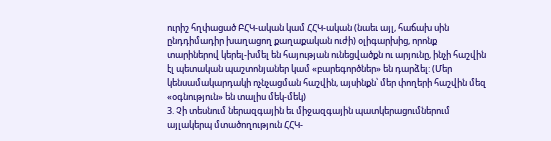ուրիշ հղփացած ԲՀԿ-ական կամ ՀՀԿ-ական (նաեւ այլ, հաճախ սին ընդդիմադիր խաղացող քաղաքական ուժի) օլիգարխից, որոնք տարիներով կերել-խմել են հայության ունեցվածքն ու արյունը, ինչի հաշվին էլ պետական պաշտոնյաներ կամ «բարեգործներ» են դարձել: (Մեր կենսամակարդակի ոչնչացման հաշվին, այսինքն՝ մեր փողերի հաշվին մեզ «օգնություն» են տալիս մեկ-մեկ)
3. Չի տեսնում ներազգային եւ միջազգային պատկերացումներում այլակերպ մտածողություն ՀՀԿ-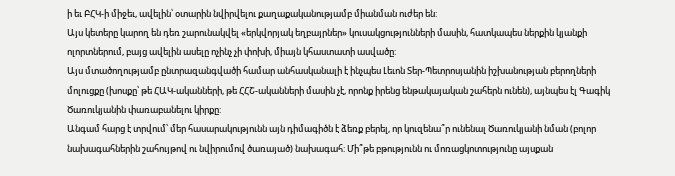ի եւ ԲՀԿ-ի միջեւ, ավելին՝ օտարին նվիրվելու քաղաքականությամբ միանման ուժեր են:
Այս կետերը կարող են դեռ շարունակվել «երկվորյակ եղբայրներ» կուսակցությունների մասին, հատկապես ներքին կյանքի ոլորտներում, բայց ավելին ասելը ոչինչ չի փոխի, միայն կհաստատի ասվածը:
Այս մտածողությամբ ընտրազանգվածի համար անհասկանալի է ինչպես Լեւոն Տեր-Պետրոսյանին իշխանության բերողների մոլուցքը (խոսքը՝ թե ՀԱԿ-ականների, թե ՀՀՇ-ականների մասին չէ, որոնք իրենց ենթակայական շահերն ունեն), այնպես էլ Գագիկ Ծառուկյանին փառաբանելու կիրքը:
Անգամ հարց է տրվում՝ մեր հասարակությունն այն դիմագիծն է ձեռք բերել, որ կուզենա՞ր ունենալ Ծառուկյանի նման (բոլոր նախագահներին շահույթով ու նվիրումով ծառայած) նախագահ: Մի՞թե բթությունն ու մոռացկոտությունը այսքան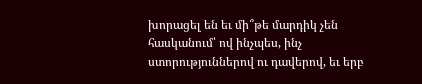խորացել են եւ մի՞թե մարդիկ չեն հասկանում՝ ով ինչպես, ինչ ստորություններով ու դավերով, եւ երբ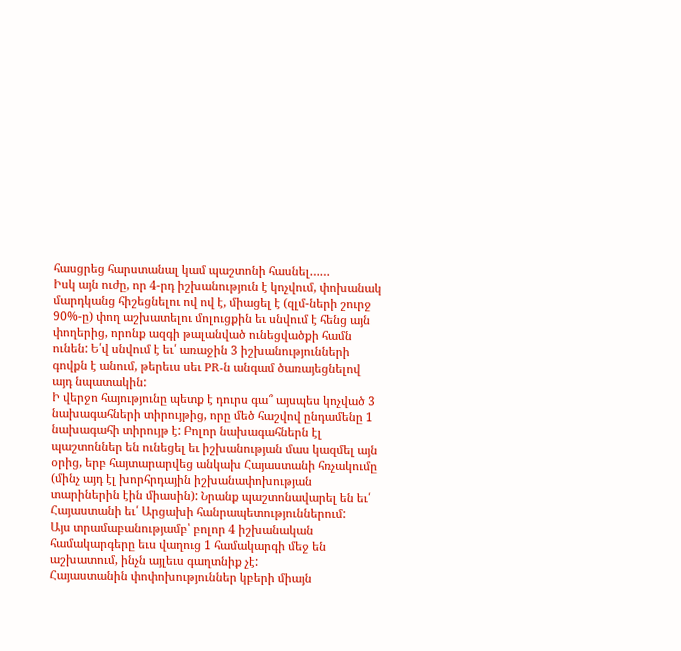հասցրեց հարստանալ կամ պաշտոնի հասնել……
Իսկ այն ուժը, որ 4-րդ իշխանություն է կոչվում, փոխանակ մարդկանց հիշեցնելու ով ով է, միացել է (զլմ-ների շուրջ 90%-ը) փող աշխատելու մոլուցքին եւ սնվում է հենց այն փողերից, որոնք ազգի թալանված ունեցվածքի համն ունեն: Ե՛վ սնվում է եւ՛ առաջին 3 իշխանությունների գովքն է անում, թերեւս սեւ PR-ն անգամ ծառայեցնելով այդ նպատակին:
Ի վերջո հայությունը պետք է դուրս գա՞ այսպես կոչված 3 նախագահների տիրույթից, որը մեծ հաշվով ընդամենը 1 նախագահի տիրույթ է: Բոլոր նախագահներն էլ պաշտոններ են ունեցել եւ իշխանության մաս կազմել այն օրից, երբ հայտարարվեց անկախ Հայաստանի հռչակումը (մինչ այդ էլ խորհրդային իշխանափոխության տարիներին էին միասին): Նրանք պաշտոնավարել են եւ՛ Հայաստանի եւ՛ Արցախի հանրապետություններում:
Այս տրամաբանությամբ՝ բոլոր 4 իշխանական համակարգերը եւս վաղուց 1 համակարգի մեջ են աշխատում, ինչն այլեւս գաղտնիք չէ:
Հայաստանին փոփոխություններ կբերի միայն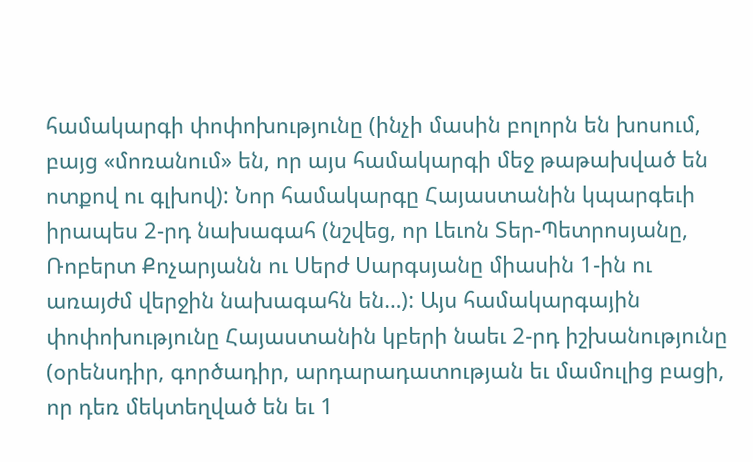համակարգի փոփոխությունը (ինչի մասին բոլորն են խոսում, բայց «մոռանում» են, որ այս համակարգի մեջ թաթախված են ոտքով ու գլխով): Նոր համակարգը Հայաստանին կպարգեւի իրապես 2-րդ նախագահ (նշվեց, որ Լեւոն Տեր-Պետրոսյանը, Ռոբերտ Քոչարյանն ու Սերժ Սարգսյանը միասին 1-ին ու առայժմ վերջին նախագահն են…): Այս համակարգային փոփոխությունը Հայաստանին կբերի նաեւ 2-րդ իշխանությունը (օրենսդիր, գործադիր, արդարադատության եւ մամուլից բացի, որ դեռ մեկտեղված են եւ 1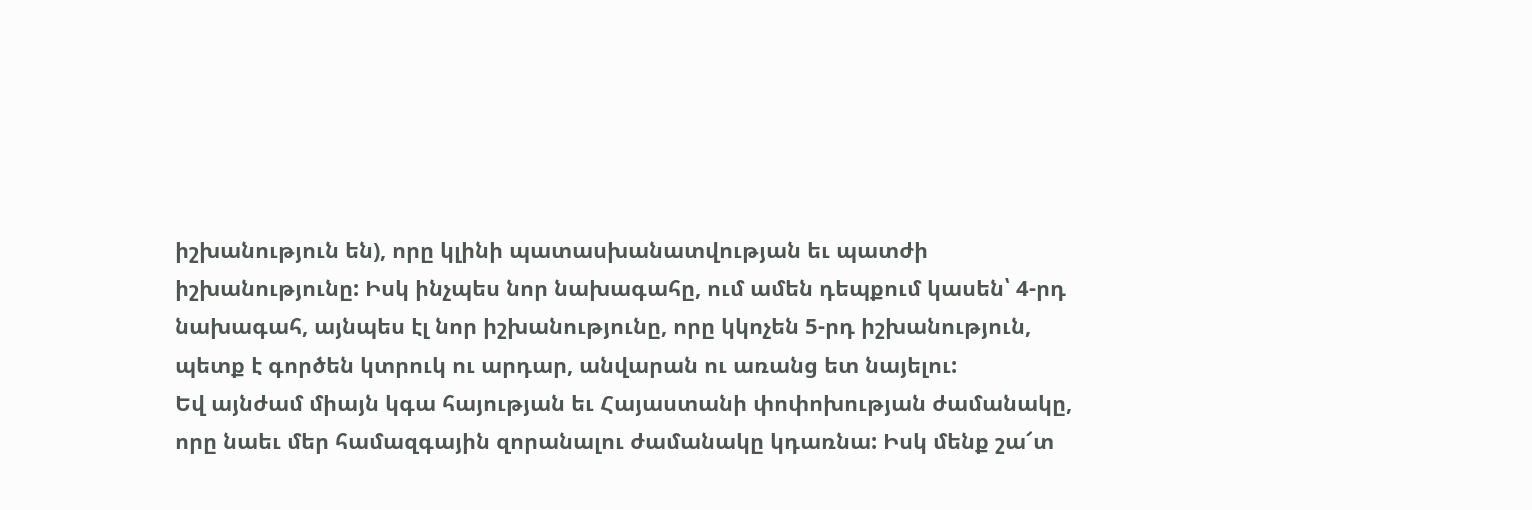իշխանություն են), որը կլինի պատասխանատվության եւ պատժի իշխանությունը: Իսկ ինչպես նոր նախագահը, ում ամեն դեպքում կասեն՝ 4-րդ նախագահ, այնպես էլ նոր իշխանությունը, որը կկոչեն 5-րդ իշխանություն, պետք է գործեն կտրուկ ու արդար, անվարան ու առանց ետ նայելու:
Եվ այնժամ միայն կգա հայության եւ Հայաստանի փոփոխության ժամանակը, որը նաեւ մեր համազգային զորանալու ժամանակը կդառնա: Իսկ մենք շա՜տ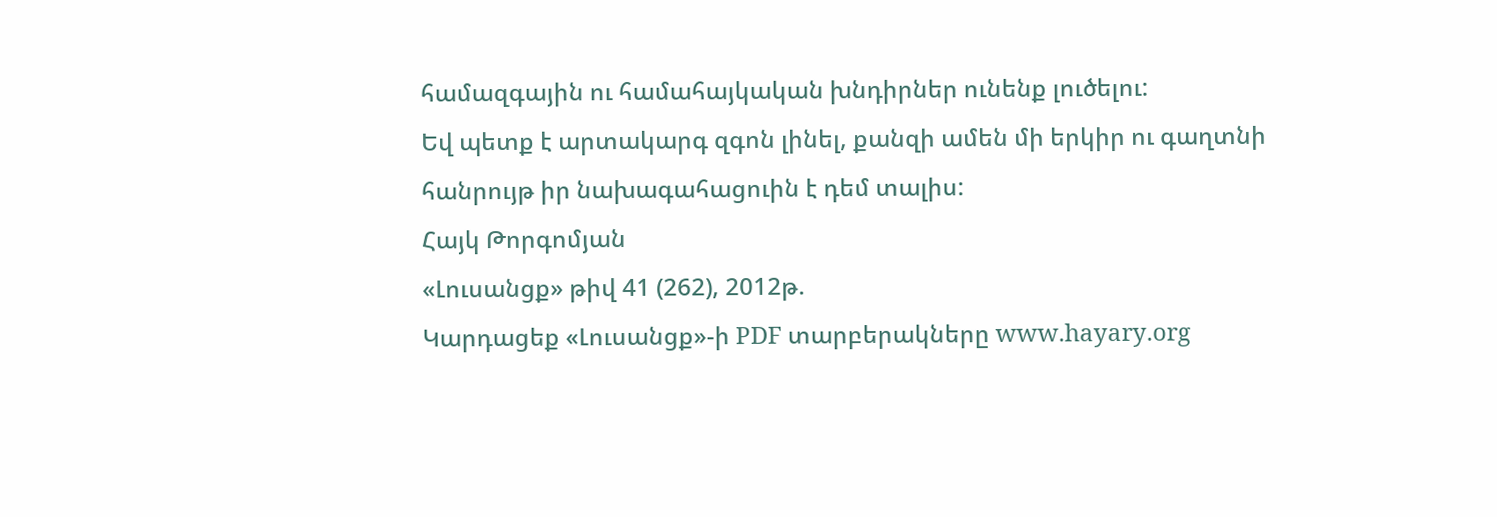համազգային ու համահայկական խնդիրներ ունենք լուծելու:
Եվ պետք է արտակարգ զգոն լինել, քանզի ամեն մի երկիր ու գաղտնի հանրույթ իր նախագահացուին է դեմ տալիս:
Հայկ Թորգոմյան
«Լուսանցք» թիվ 41 (262), 2012թ.
Կարդացեք «Լուսանցք»-ի PDF տարբերակները www.hayary.org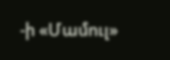-ի «Մամուլ»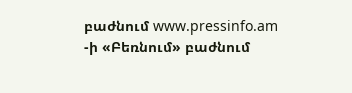բաժնում www.pressinfo.am -ի «Բեռնում» բաժնում